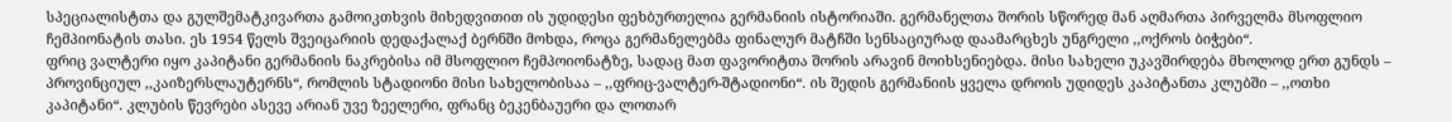სპეციალისტთა და გულშემატკივართა გამოიკთხვის მიხედვითით ის უდიდესი ფეხბურთელია გერმანიის ისტორიაში. გერმანელთა შორის სწორედ მან აღმართა პირველმა მსოფლიო ჩემპიონატის თასი. ეს 1954 წელს შვეიცარიის დედაქალაქ ბერნში მოხდა, როცა გერმანელებმა ფინალურ მატჩში სენსაციურად დაამარცხეს უნგრელი ,,ოქროს ბიჭები“.
ფრიც ვალტერი იყო კაპიტანი გერმანიის ნაკრებისა იმ მსოფლიო ჩემპოიონატზე, სადაც მათ ფავორიტთა შორის არავინ მოიხსენიებდა. მისი სახელი უკავშირდება მხოლოდ ერთ გუნდს – პროვინციულ ,,კაიზერსლაუტერნს“, რომლის სტადიონი მისი სახელობისაა – ,,ფრიც-ვალტერ-შტადიონი“. ის შედის გერმანიის ყველა დროის უდიდეს კაპიტანთა კლუბში – ,,ოთხი კაპიტანი“. კლუბის წევრები ასევე არიან უვე ზეელერი, ფრანც ბეკენბაუერი და ლოთარ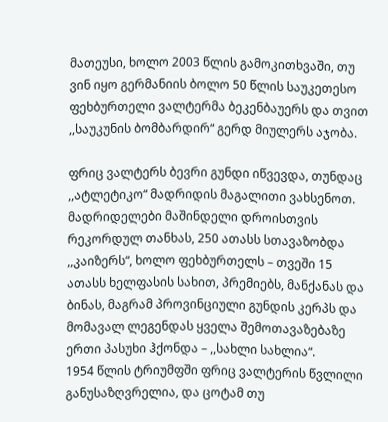მათეუსი, ხოლო 2003 წლის გამოკითხვაში, თუ ვინ იყო გერმანიის ბოლო 50 წლის საუკეთესო ფეხბურთელი ვალტერმა ბეკენბაუერს და თვით ,,საუკუნის ბომბარდირ“ გერდ მიულერს აჯობა.

ფრიც ვალტერს ბევრი გუნდი იწვევდა, თუნდაც ,,ატლეტიკო“ მადრიდის მაგალითი ვახსენოთ. მადრიდელები მაშინდელი დროისთვის რეკორდულ თანხას, 250 ათასს სთავაზობდა ,,კაიზერს“, ხოლო ფეხბურთელს – თვეში 15 ათასს ხელფასის სახით, პრემიებს, მანქანას და ბინას, მაგრამ პროვინციული გუნდის კერპს და მომავალ ლეგენდას ყველა შემოთავაზებაზე ერთი პასუხი ჰქონდა – ,,სახლი სახლია“.
1954 წლის ტრიუმფში ფრიც ვალტერის წვლილი განუსაზღვრელია, და ცოტამ თუ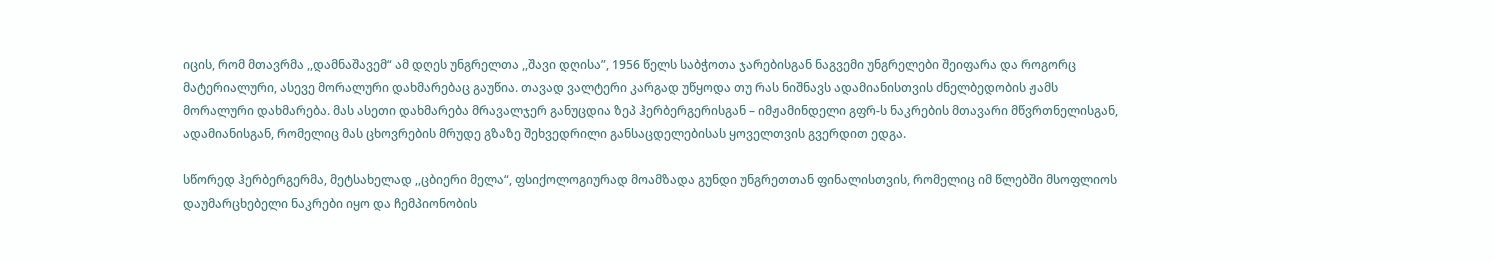იცის, რომ მთავრმა ,,დამნაშავემ“ ამ დღეს უნგრელთა ,,შავი დღისა”, 1956 წელს საბჭოთა ჯარებისგან ნაგვემი უნგრელები შეიფარა და როგორც მატერიალური, ასევე მორალური დახმარებაც გაუწია. თავად ვალტერი კარგად უწყოდა თუ რას ნიშნავს ადამიანისთვის ძნელბედობის ჟამს მორალური დახმარება. მას ასეთი დახმარება მრავალჯერ განუცდია ზეპ ჰერბერგერისგან – იმჟამინდელი გფრ-ს ნაკრების მთავარი მწვრთნელისგან, ადამიანისგან, რომელიც მას ცხოვრების მრუდე გზაზე შეხვედრილი განსაცდელებისას ყოველთვის გვერდით ედგა.

სწორედ ჰერბერგერმა, მეტსახელად ,,ცბიერი მელა“, ფსიქოლოგიურად მოამზადა გუნდი უნგრეთთან ფინალისთვის, რომელიც იმ წლებში მსოფლიოს დაუმარცხებელი ნაკრები იყო და ჩემპიონობის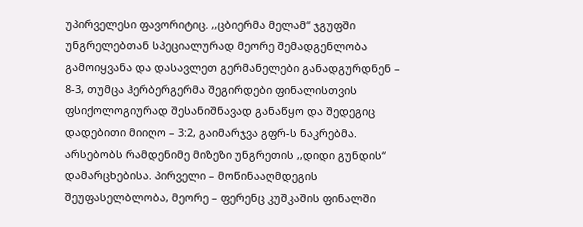უპირველესი ფავორიტიც. ,,ცბიერმა მელამ“ ჯგუფში უნგრელებთან სპეციალურად მეორე შემადგენლობა გამოიყვანა და დასავლეთ გერმანელები განადგურდნენ – 8-3, თუმცა ჰერბერგერმა შეგირდები ფინალისთვის ფსიქოლოგიურად შესანიშნავად განაწყო და შედეგიც დადებითი მიიღო – 3:2, გაიმარჯვა გფრ-ს ნაკრებმა.
არსებობს რამდენიმე მიზეზი უნგრეთის ,,დიდი გუნდის“ დამარცხებისა. პირველი – მოწინააღმდეგის შეუფასელბლობა, მეორე – ფერენც კუშკაშის ფინალში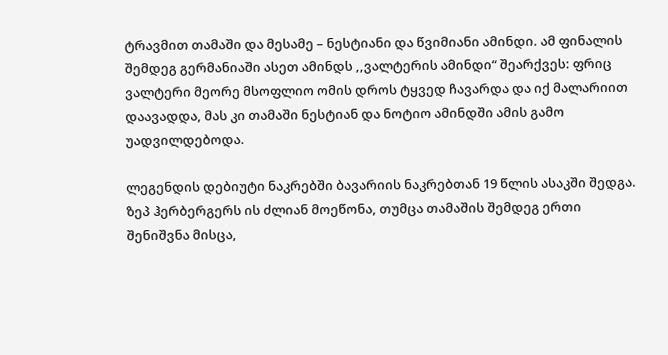ტრავმით თამაში და მესამე – ნესტიანი და წვიმიანი ამინდი. ამ ფინალის შემდეგ გერმანიაში ასეთ ამინდს ,,ვალტერის ამინდი“ შეარქვეს: ფრიც ვალტერი მეორე მსოფლიო ომის დროს ტყვედ ჩავარდა და იქ მალარიით დაავადდა, მას კი თამაში ნესტიან და ნოტიო ამინდში ამის გამო უადვილდებოდა.

ლეგენდის დებიუტი ნაკრებში ბავარიის ნაკრებთან 19 წლის ასაკში შედგა. ზეპ ჰერბერგერს ის ძლიან მოეწონა, თუმცა თამაშის შემდეგ ერთი შენიშვნა მისცა,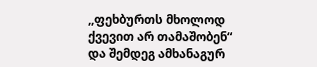,,ფეხბურთს მხოლოდ ქვევით არ თამაშობენ“ და შემდეგ ამხანაგურ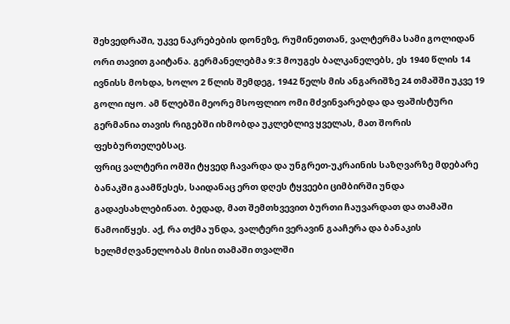შეხვედრაში, უკვე ნაკრებების დონეზე, რუმინეთთან, ვალტერმა სამი გოლიდან ორი თავით გაიტანა. გერმანელებმა 9:3 მოუგეს ბალკანელებს, ეს 1940 წლის 14 ივნისს მოხდა, ხოლო 2 წლის შემდეგ, 1942 წელს მის ანგარიშზე 24 თმაშში უკვე 19 გოლი იყო. ამ წლებში მეორე მსოფლიო ომი მძვინვარებდა და ფაშისტური გერმანია თავის რიგებში იხმობდა უკლებლივ ყველას, მათ შორის ფეხბურთელებსაც.
ფრიც ვალტერი ომში ტყვედ ჩავარდა და უნგრეთ-უკრაინის საზღვარზე მდებარე ბანაკში გაამწესეს, საიდანაც ერთ დღეს ტყვეები ციმბირში უნდა გადაესახლებინათ. ბედად, მათ შემთხვევით ბურთი ჩაუვარდათ და თამაში წამოიწყეს. აქ, რა თქმა უნდა, ვალტერი ვერავინ გააჩერა და ბანაკის ხელმძღვანელობას მისი თამაში თვალში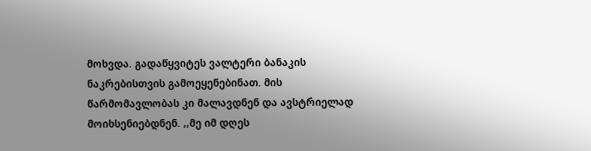მოხვდა. გადაწყვიტეს ვალტერი ბანაკის ნაკრებისთვის გამოეყენებინათ. მის წარმომავლობას კი მალავდნენ და ავსტრიელად მოიხსენიებდნენ. ,,მე იმ დღეს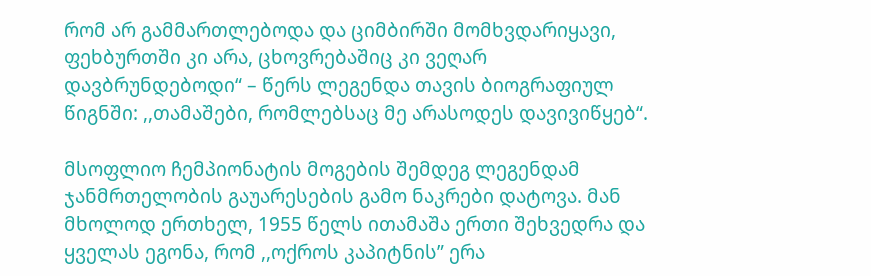რომ არ გამმართლებოდა და ციმბირში მომხვდარიყავი, ფეხბურთში კი არა, ცხოვრებაშიც კი ვეღარ დავბრუნდებოდი“ – წერს ლეგენდა თავის ბიოგრაფიულ წიგნში: ,,თამაშები, რომლებსაც მე არასოდეს დავივიწყებ“.

მსოფლიო ჩემპიონატის მოგების შემდეგ ლეგენდამ ჯანმრთელობის გაუარესების გამო ნაკრები დატოვა. მან მხოლოდ ერთხელ, 1955 წელს ითამაშა ერთი შეხვედრა და ყველას ეგონა, რომ ,,ოქროს კაპიტნის” ერა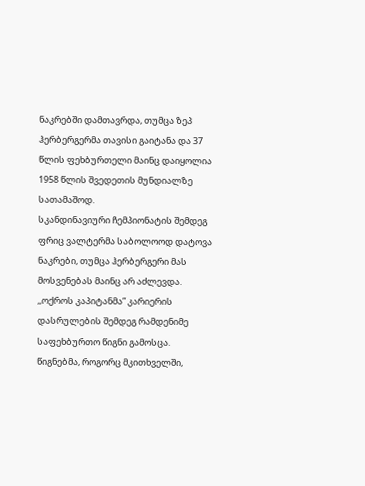ნაკრებში დამთავრდა, თუმცა ზეპ ჰერბერგერმა თავისი გაიტანა და 37 წლის ფეხბურთელი მაინც დაიყოლია 1958 წლის შვედეთის მუნდიალზე სათამაშოდ.
სკანდინავიური ჩემპიონატის შემდეგ ფრიც ვალტერმა საბოლოოდ დატოვა ნაკრები, თუმცა ჰერბერგერი მას მოსვენებას მაინც არ აძლევდა. ,,ოქროს კაპიტანმა” კარიერის დასრულების შემდეგ რამდენიმე საფეხბურთო წიგნი გამოსცა. წიგნებმა, როგორც მკითხველში,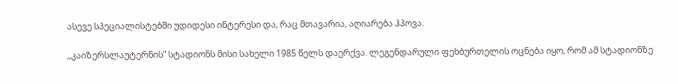ასევე სპეციალისტებში უდიდესი ინტერესი და, რაც მთავარია, აღიარება ჰპოვა.

,,კაიზერსლაუტერნის” სტადიონს მისი სახელი 1985 წელს დაერქვა. ლეგენდარული ფეხბურთელის ოცნება იყო, რომ ამ სტადიონზე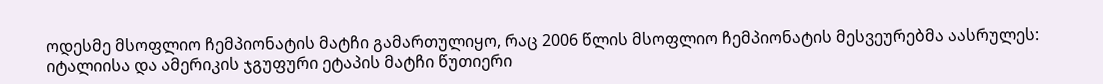ოდესმე მსოფლიო ჩემპიონატის მატჩი გამართულიყო, რაც 2006 წლის მსოფლიო ჩემპიონატის მესვეურებმა აასრულეს: იტალიისა და ამერიკის ჯგუფური ეტაპის მატჩი წუთიერი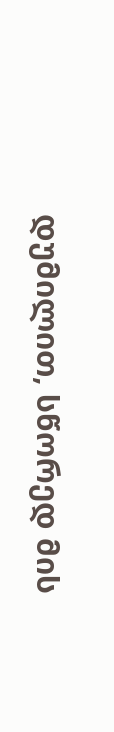დუმილით, სწორედ მის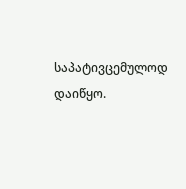საპატივცემულოდ დაიწყო.